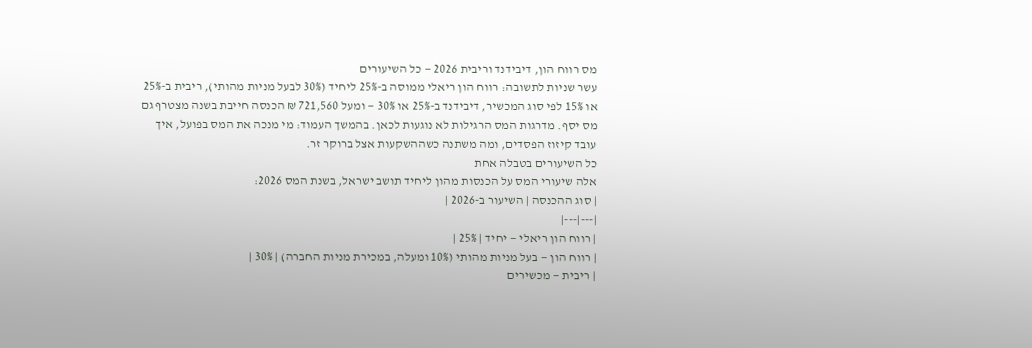מס רווח הון, דיבידנד וריבית 2026 — כל השיעורים
עשר שניות לתשובה: רווח הון ריאלי ממוסה ב-25% ליחיד (30% לבעל מניות מהותי), ריבית ב-25% או 15% לפי סוג המכשיר, דיבידנד ב-25% או 30% — ומעל 721,560 ₪ הכנסה חייבת בשנה מצטרף גם מס יסף. מדרגות המס הרגילות לא נוגעות לכאן. בהמשך העמוד: מי מנכה את המס בפועל, איך עובד קיזוז הפסדים, ומה משתנה כשההשקעות אצל ברוקר זר.
כל השיעורים בטבלה אחת
אלה שיעורי המס על הכנסות מהון ליחיד תושב ישראל, בשנת המס 2026:
| סוג ההכנסה | השיעור ב-2026 |
|---|---|
| רווח הון ריאלי — יחיד | 25% |
| רווח הון — בעל מניות מהותי (10% ומעלה, במכירת מניות החברה) | 30% |
| ריבית — מכשירים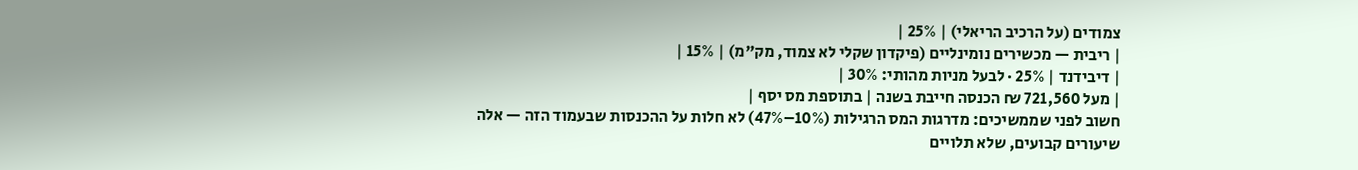צמודים (על הרכיב הריאלי) | 25% |
| ריבית — מכשירים נומינליים (פיקדון שקלי לא צמוד, מק"מ) | 15% |
| דיבידנד | 25% · לבעל מניות מהותי: 30% |
| מעל 721,560 ₪ הכנסה חייבת בשנה | בתוספת מס יסף |
חשוב לפני שממשיכים: מדרגות המס הרגילות (10%–47%) לא חלות על ההכנסות שבעמוד הזה — אלה שיעורים קבועים, שלא תלויים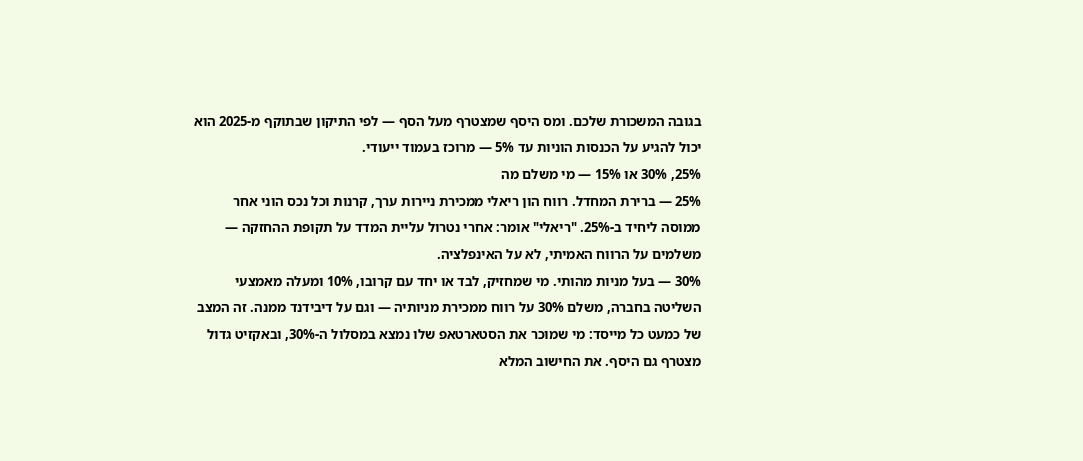בגובה המשכורת שלכם. ומס היסף שמצטרף מעל הסף — לפי התיקון שבתוקף מ-2025 הוא יכול להגיע על הכנסות הוניות עד 5% — מרוכז בעמוד ייעודי.
25%, 30% או 15% — מי משלם מה
25% — ברירת המחדל. רווח הון ריאלי ממכירת ניירות ערך, קרנות וכל נכס הוני אחר ממוסה ליחיד ב-25%. "ריאלי" אומר: אחרי נטרול עליית המדד על תקופת ההחזקה — משלמים על הרווח האמיתי, לא על האינפלציה.
30% — בעל מניות מהותי. מי שמחזיק, לבד או יחד עם קרובו, 10% ומעלה מאמצעי השליטה בחברה, משלם 30% על רווח ממכירת מניותיה — וגם על דיבידנד ממנה. זה המצב של כמעט כל מייסד: מי שמוכר את הסטארטאפ שלו נמצא במסלול ה-30%, ובאקזיט גדול מצטרף גם היסף. את החישוב המלא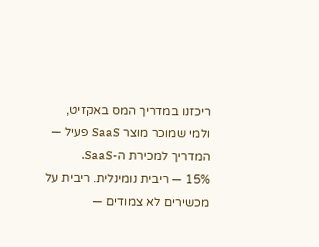ריכזנו במדריך המס באקזיט, ולמי שמוכר מוצר SaaS פעיל — המדריך למכירת ה-SaaS.
15% — ריבית נומינלית. ריבית על מכשירים לא צמודים —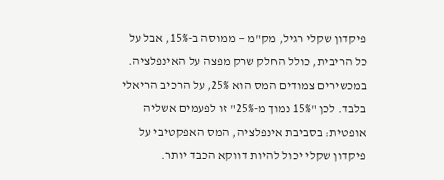פיקדון שקלי רגיל, מק"מ — ממוסה ב-15%, אבל על כל הריבית, כולל החלק שרק מפצה על האינפלציה. במכשירים צמודים המס הוא 25%, על הרכיב הריאלי בלבד. לכן "15% נמוך מ-25%" זו לפעמים אשליה אופטית: בסביבת אינפלציה, המס האפקטיבי על פיקדון שקלי יכול להיות דווקא הכבד יותר.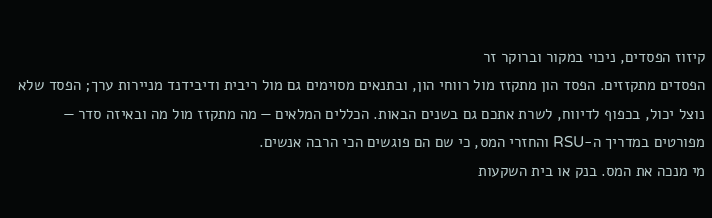קיזוז הפסדים, ניכוי במקור וברוקר זר
הפסדים מתקזזים. הפסד הון מתקזז מול רווחי הון, ובתנאים מסוימים גם מול ריבית ודיבידנד מניירות ערך; הפסד שלא נוצל יכול, בכפוף לדיווח, לשרת אתכם גם בשנים הבאות. הכללים המלאים — מה מתקזז מול מה ובאיזה סדר — מפורטים במדריך ה-RSU והחזרי המס, כי שם הם פוגשים הכי הרבה אנשים.
מי מנכה את המס. בנק או בית השקעות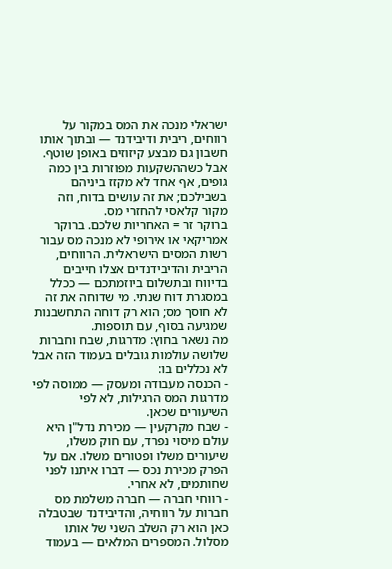ישראלי מנכה את המס במקור על רווחים, ריבית ודיבידנד — ובתוך אותו חשבון גם מבצע קיזוזים באופן שוטף. אבל כשההשקעות מפוזרות בין כמה גופים, אף אחד לא מקזז ביניהם בשבילכם; את זה עושים בדוח, וזה מקור קלאסי להחזרי מס.
ברוקר זר = האחריות שלכם. ברוקר אמריקאי או אירופי לא מנכה מס עבור רשות המסים הישראלית. הרווחים, הריבית והדיבידנדים אצלו חייבים בדיווח ובתשלום ביוזמתכם — ככלל במסגרת דוח שנתי. מי שדוחה את זה לא חוסך מס; הוא רק דוחה התחשבנות שמגיעה בסוף, עם תוספות.
מה נשאר בחוץ: מדרגות, שבח וחברות
שלושה עולמות גובלים בעמוד הזה אבל לא נכללים בו:
- הכנסה מעבודה ומעסק — ממוסה לפי מדרגות המס הרגילות, לא לפי השיעורים שכאן.
- שבח מקרקעין — מכירת נדל"ן היא עולם מיסוי נפרד, עם חוק משלו, שיעורים משלו ופטורים משלו. אם על הפרק מכירת נכס — דברו איתנו לפני שחותמים, לא אחרי.
- רווחי חברה — חברה משלמת מס חברות על רווחיה, והדיבידנד שבטבלה כאן הוא רק השלב השני של אותו מסלול. המספרים המלאים — בעמוד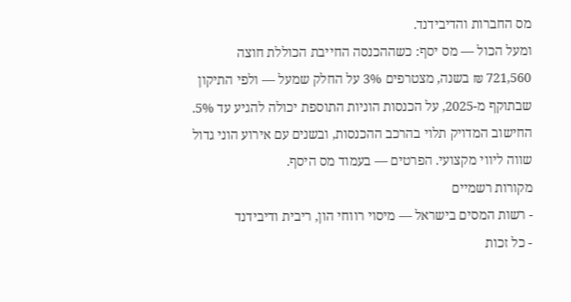מס החברות והדיבידנד.
ומעל הכול — מס יסף: כשההכנסה החייבת הכוללת חוצה 721,560 ₪ בשנה, מצטרפים 3% על החלק שמעל — ולפי התיקון שבתוקף מ-2025, על הכנסות הוניות התוספת יכולה להגיע עד 5%. החישוב המדויק תלוי בהרכב ההכנסות, ובשנים עם אירוע הוני גדול שווה ליווי מקצועי. הפרטים — בעמוד מס היסף.
מקורות רשמיים
- רשות המסים בישראל — מיסוי רווחי הון, ריבית ודיבידנד
- כל זכות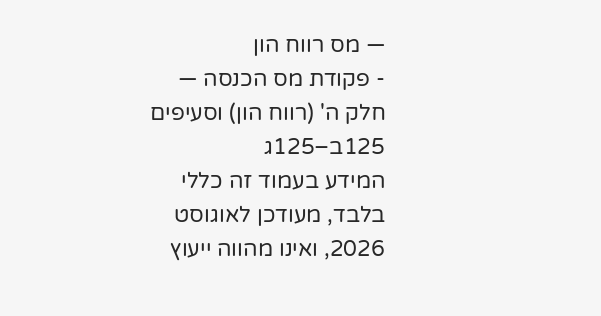— מס רווח הון
- פקודת מס הכנסה — חלק ה' (רווח הון) וסעיפים 125ב–125ג
המידע בעמוד זה כללי בלבד, מעודכן לאוגוסט 2026, ואינו מהווה ייעוץ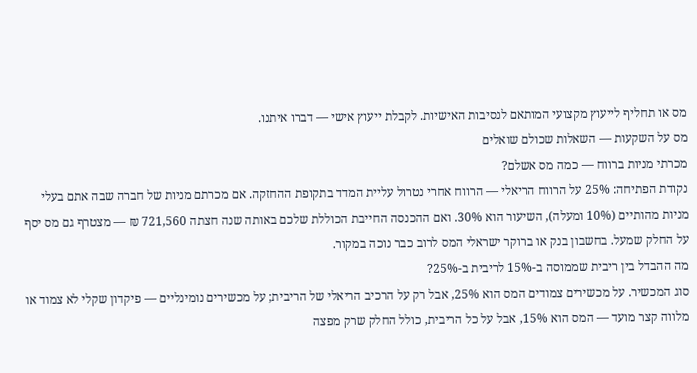מס או תחליף לייעוץ מקצועי המותאם לנסיבות האישיות. לקבלת ייעוץ אישי — דברו איתנו.
מס על השקעות — השאלות שכולם שואלים
מכרתי מניות ברווח — כמה מס אשלם?
נקודת הפתיחה: 25% על הרווח הריאלי — הרווח אחרי נטרול עליית המדד בתקופת ההחזקה. אם מכרתם מניות של חברה שבה אתם בעלי מניות מהותיים (10% ומעלה), השיעור הוא 30%. ואם ההכנסה החייבת הכוללת שלכם באותה שנה חצתה 721,560 ₪ — מצטרף גם מס יסף על החלק שמעל. בחשבון בנק או ברוקר ישראלי המס לרוב כבר נוכה במקור.
מה ההבדל בין ריבית שממוסה ב-15% לריבית ב-25%?
סוג המכשיר. על מכשירים צמודים המס הוא 25%, אבל רק על הרכיב הריאלי של הריבית; על מכשירים נומינליים — פיקדון שקלי לא צמוד או מלווה קצר מועד — המס הוא 15%, אבל על כל הריבית, כולל החלק שרק מפצה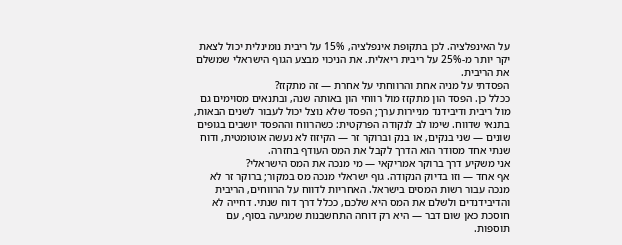על האינפלציה. לכן בתקופת אינפלציה, 15% על ריבית נומינלית יכול לצאת יקר יותר מ-25% על ריבית ריאלית. את הניכוי מבצע הגוף הישראלי שמשלם את הריבית.
הפסדתי על מניה אחת והרווחתי על אחרת — זה מתקזז?
ככלל כן. הפסד הון מתקזז מול רווחי הון באותה שנה, ובתנאים מסוימים גם מול ריבית ודיבידנד מניירות ערך; הפסד שלא נוצל יכול לעבור לשנים הבאות, בתנאי שדווח. שימו לב לנקודה הפרקטית: כשהרווח וההפסד יושבים בגופים שונים — שני בנקים, או בנק וברוקר זר — הקיזוז לא נעשה אוטומטית, ודוח שנתי אחד מסודר הוא הדרך לקבל את המס העודף בחזרה.
אני משקיע דרך ברוקר אמריקאי — מי מנכה את המס הישראלי?
אף אחד — וזו בדיוק הנקודה. גוף ישראלי מנכה מס במקור; ברוקר זר לא מנכה עבור רשות המסים בישראל. האחריות לדווח על הרווחים, הריבית והדיבידנדים ולשלם את המס היא שלכם, ככלל דרך דוח שנתי. דחייה לא חוסכת כאן שום דבר — היא רק דוחה התחשבנות שמגיעה בסוף, עם תוספות.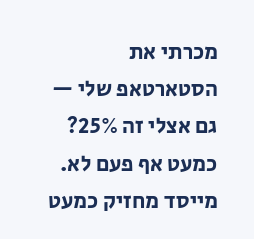מכרתי את הסטארטאפ שלי — גם אצלי זה 25%?
כמעט אף פעם לא. מייסד מחזיק כמעט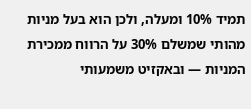תמיד 10% ומעלה, ולכן הוא בעל מניות מהותי שמשלם 30% על הרווח ממכירת המניות — ובאקזיט משמעותי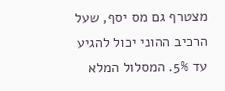מצטרף גם מס יסף, שעל הרכיב ההוני יכול להגיע עד 5%. המסלול המלא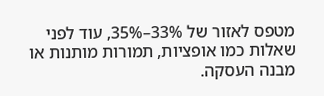מטפס לאזור של 33%–35%, עוד לפני שאלות כמו אופציות, תמורות מותנות או מבנה העסקה.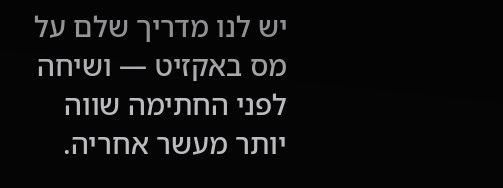יש לנו מדריך שלם על מס באקזיט — ושיחה לפני החתימה שווה יותר מעשר אחריה.